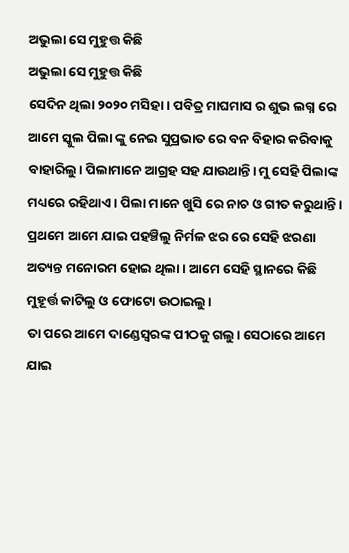ଅଭୁଲା ସେ ମୁହୁତ୍ତ କିଛି
ଅଭୁଲା ସେ ମୁହୁତ୍ତ କିଛି
ସେଦିନ ଥିଲା ୨୦୨୦ ମସିହା। ପବିତ୍ର ମାଘମାସ ର ଶୁଭ ଲଗ୍ନ ରେ ଆମେ ସ୍କୁଲ ପିଲା ଙ୍କୁ ନେଇ ସୁପ୍ରଭାତ ରେ ବନ ବିହାର କରିବାକୁ ବାହାରିଲୁ। ପିଲାମାନେ ଆଗ୍ରହ ସହ ଯାଉଥାନ୍ତି। ମୁ ସେହି ପିଲାଙ୍କ ମଧ୍ୟରେ ରହିଥାଏ । ପିଲା ମାନେ ଖୁସି ରେ ନାଚ ଓ ଗୀତ କରୁଥାନ୍ତି। ପ୍ରଥମେ ଆମେ ଯାଇ ପହଞ୍ଚିଲୁ ନିର୍ମଳ ଝର ରେ ସେହି ଝରଣା ଅତ୍ୟନ୍ତ ମନୋରମ ହୋଇ ଥିଲା । ଆମେ ସେହି ସ୍ଥାନରେ କିଛି ମୁହୂର୍ତ୍ତ କାଟିଲୁ ଓ ଫୋଟୋ ଉଠାଇଲୁ।
ତା ପରେ ଆମେ ଦାଣ୍ଡେସ୍ଵରଙ୍କ ପୀଠକୁ ଗଲୁ। ସେଠାରେ ଆମେ ଯାଇ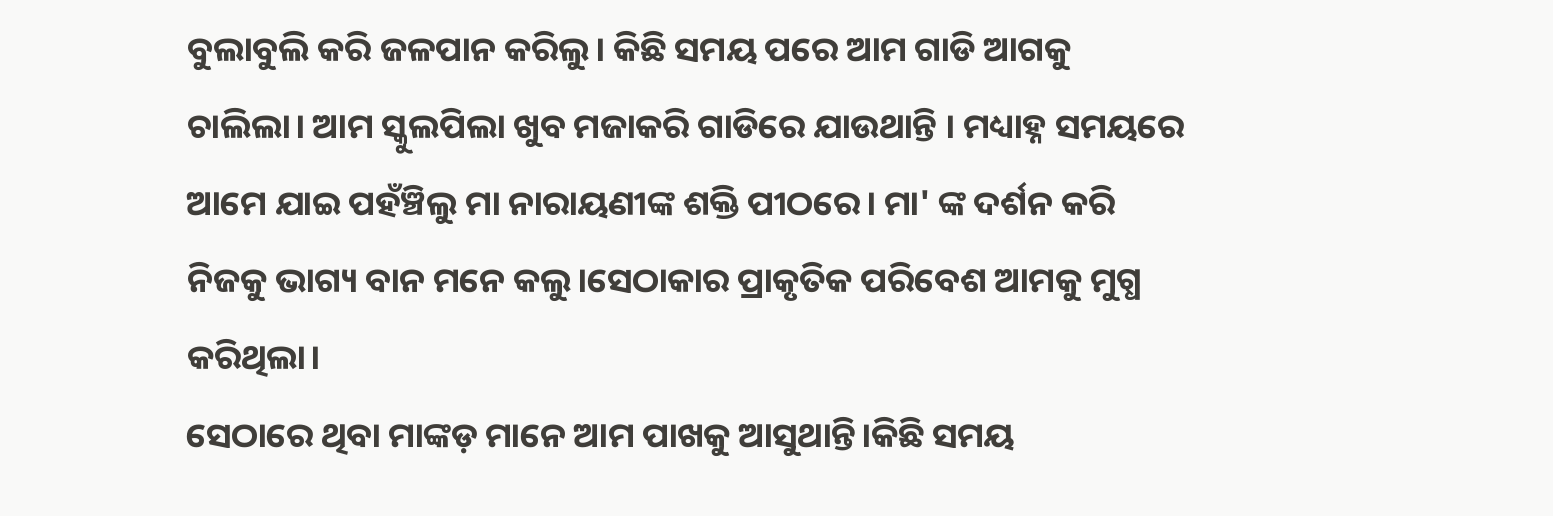ବୁଲାବୁଲି କରି ଜଳପାନ କରିଲୁ। କିଛି ସମୟ ପରେ ଆମ ଗାଡି ଆଗକୁ ଚାଲିଲା। ଆମ ସ୍କୁଲପିଲା ଖୁବ ମଜାକରି ଗାଡିରେ ଯାଉଥାନ୍ତି । ମଧ୍ୟାହ୍ନ ସମୟରେ ଆମେ ଯାଇ ପହଁଞ୍ଚିଲୁ ମା ନାରାୟଣୀଙ୍କ ଶକ୍ତି ପୀଠରେ। ମା' ଙ୍କ ଦର୍ଶନ କରି ନିଜକୁ ଭାଗ୍ୟ ବାନ ମନେ କଲୁ।ସେଠାକାର ପ୍ରାକୃତିକ ପରିବେଶ ଆମକୁ ମୁଗ୍ଧ କରିଥିଲା।
ସେଠାରେ ଥିବା ମାଙ୍କଡ଼ ମାନେ ଆମ ପାଖକୁ ଆସୁଥାନ୍ତି।କିଛି ସମୟ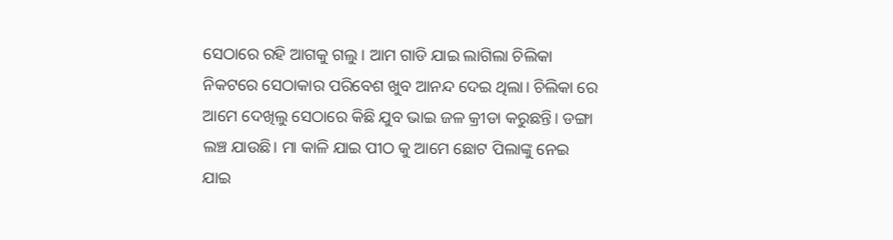ସେଠାରେ ରହି ଆଗକୁ ଗଲୁ । ଆମ ଗାଡି ଯାଇ ଲାଗିଲା ଚିଲିକା ନିକଟରେ ସେଠାକାର ପରିବେଶ ଖୁବ ଆନନ୍ଦ ଦେଇ ଥିଲା। ଚିଲିକା ରେ ଆମେ ଦେଖିଲୁ ସେଠାରେ କିଛି ଯୁବ ଭାଇ ଜଳ କ୍ରୀଡା କରୁଛନ୍ତି। ଡଙ୍ଗା ଲଞ୍ଚ ଯାଉଛି। ମା କାଳି ଯାଇ ପୀଠ କୁ ଆମେ ଛୋଟ ପିଲାଙ୍କୁ ନେଇ ଯାଇ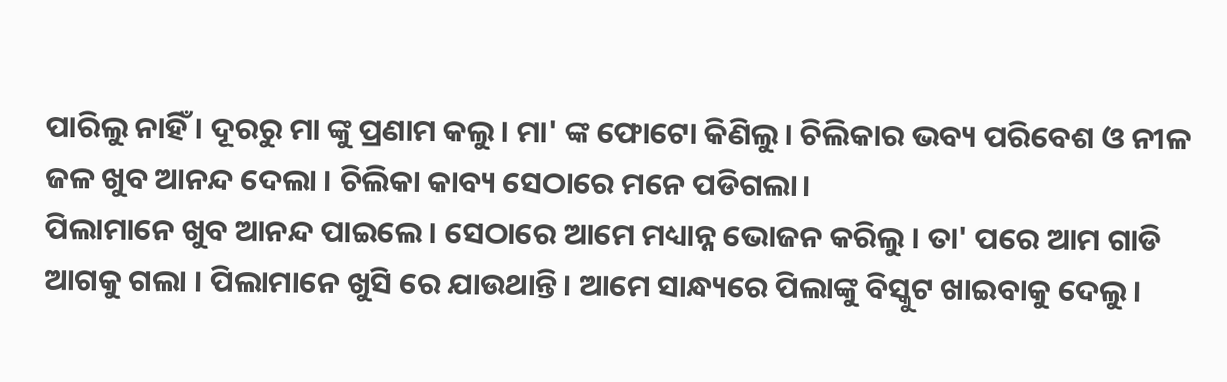ପାରିଲୁ ନାହିଁ । ଦୂରରୁ ମା ଙ୍କୁ ପ୍ରଣାମ କଲୁ। ମା' ଙ୍କ ଫୋଟୋ କିଣିଲୁ। ଚିଲିକାର ଭବ୍ୟ ପରିବେଶ ଓ ନୀଳ ଜଳ ଖୁବ ଆନନ୍ଦ ଦେଲା । ଚିଲିକା କାବ୍ୟ ସେଠାରେ ମନେ ପଡିଗଲା।
ପିଲାମାନେ ଖୁବ ଆନନ୍ଦ ପାଇଲେ। ସେଠାରେ ଆମେ ମଧ୍ୟାନ୍ନ ଭୋଜନ କରିଲୁ । ତା' ପରେ ଆମ ଗାଡି ଆଗକୁ ଗଲା । ପିଲାମାନେ ଖୁସି ରେ ଯାଉଥାନ୍ତି। ଆମେ ସାନ୍ଧ୍ୟରେ ପିଲାଙ୍କୁ ବିସ୍କୁଟ ଖାଇବାକୁ ଦେଲୁ।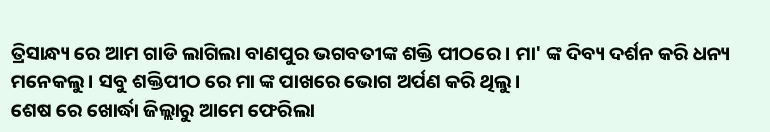ତ୍ରିସାନ୍ଧ୍ୟ ରେ ଆମ ଗାଡି ଲାଗିଲା ବାଣପୁର ଭଗବତୀଙ୍କ ଶକ୍ତି ପୀଠରେ । ମା' ଙ୍କ ଦିବ୍ୟ ଦର୍ଶନ କରି ଧନ୍ୟ ମନେକଲୁ। ସବୁ ଶକ୍ତିପୀଠ ରେ ମା ଙ୍କ ପାଖରେ ଭୋଗ ଅର୍ପଣ କରି ଥିଲୁ।
ଶେଷ ରେ ଖୋର୍ଦ୍ଧା ଜିଲ୍ଲାରୁ ଆମେ ଫେରିଲା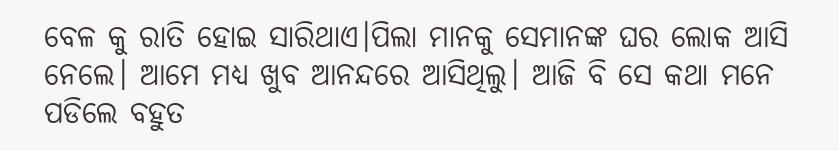ବେଳ କୁ ରାତି ହୋଇ ସାରିଥାଏ।ପିଲା ମାନକୁ ସେମାନଙ୍କ ଘର ଲୋକ ଆସି ନେଲେ। ଆମେ ମଧ୍ୟ ଖୁବ ଆନନ୍ଦରେ ଆସିଥିଲୁ। ଆଜି ବି ସେ କଥା ମନେ ପଡିଲେ ବହୁତ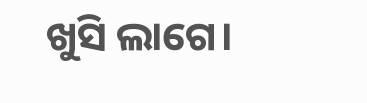ଖୁସି ଲାଗେ।